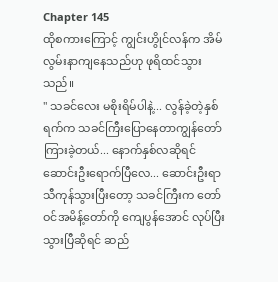Chapter 145
ထိုစကားကြောင့် ကျွင်းဟွိုင်လန်က အိမ်လွမ်းနာကျနေသည်ဟု ဖုရိထင်သွားသည်။
" သခင်လေး မစိုးရိမ်ပါနဲ့... လွန်ခဲ့တဲ့နှစ်ရက်က သခင်ကြီးပြောနေတာကျွန်တော်ကြားခဲ့တယ်... နောက်နှစ်လဆိုရင် ဆောင်းဦးရောက်ပြီလေ... ဆောင်းဦးရာသီကုန်သွားပြီးတော့ သခင်ကြီးက တော်ဝင်အမိန့်တော်ကို ကျေပွန်အောင် လုပ်ပြီးသွားပြီဆိုရင် ဆည်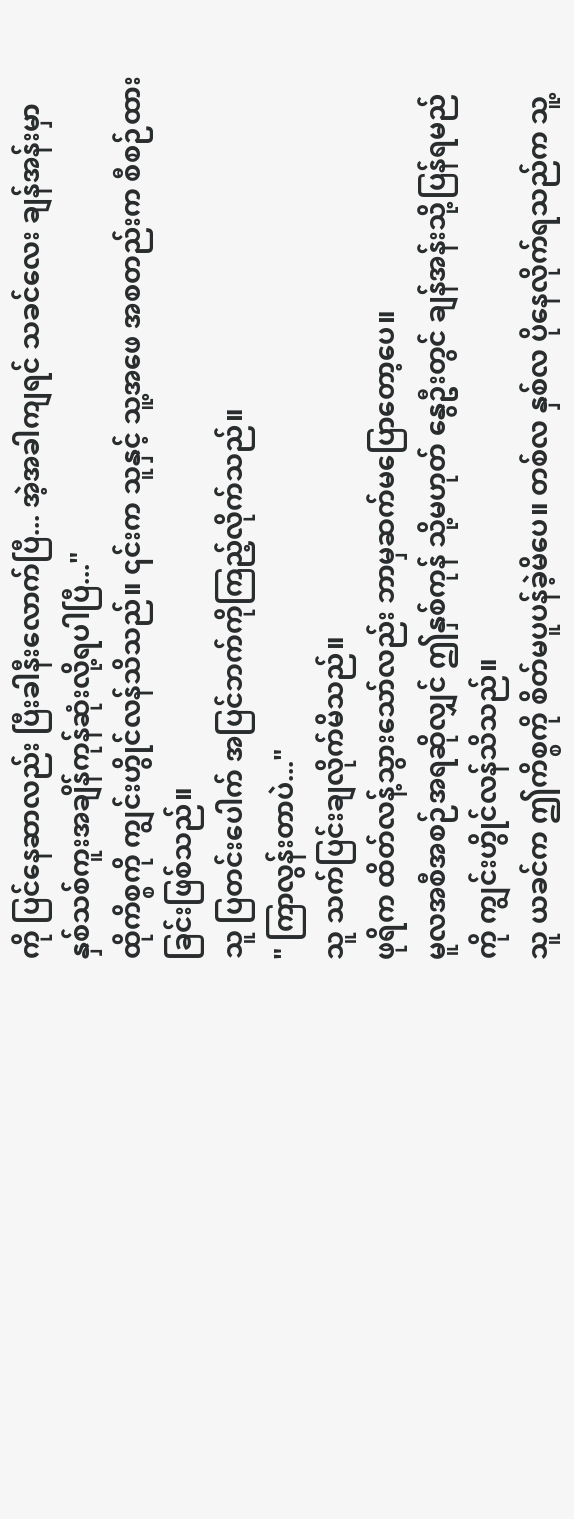ကို ပြင်နေဆာလည်း ပြီးခါနီးလောက်ပြီ... အဲ့အခါကျရင် သခင်လေး ချန်အန်းမှာ နှစ်သစ်ကူးအချိန်ကုန်ဆုံးလို့ရပါပြီ..."
ထိုကိစ္စကို ကျွင်းဟွိုင်လန်သိသည်။ ၎င်းက သူနှင့် သူ့အဖေ အစတည်းက စီစဉ်ထားခြင်းဖြစ်သည်။
သူ ပြတင်းပေါက် အပြင်ဘက်ကိုကြည့်လိုက်သည်။
" ကြာလွန်းတာပဲ..."
သူ သက်ပြင်းချလိုက်မိသည်။
ဖုရိက ထိတ်လန့်သွားသော်လည်း ဘာမှဆက်မပြောတော့ပေ။
မူလအစီအစဉ်အရဆိုလျှင် ဤနှစ်ကုန် သို့မဟုတ် နွေဦးတွင် ချန်အန်းသို့ပြန်ရမည်ကို ကျွင်းဟွိုင်လန်သိသည်။
သူ ယခင်က ဤကိစ္စကို စိတ်မပူပန်ခဲ့မိပေ။ တစ်လ နှစ်လ ပိုနေလိုက်ရသည်က သူ့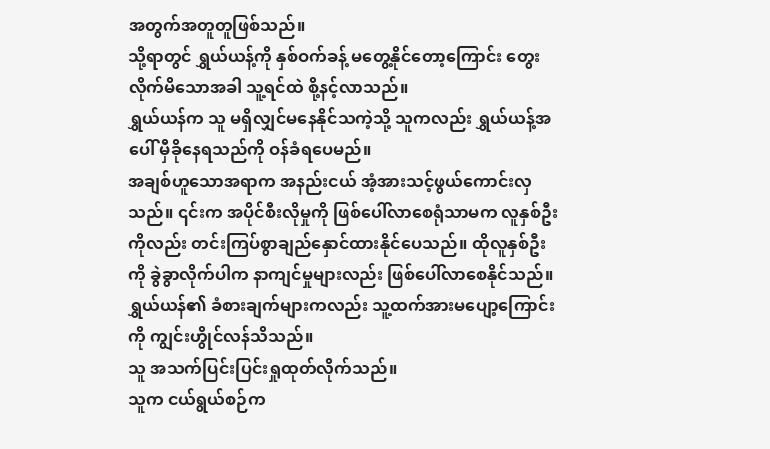အတွက်အတူတူဖြစ်သည်။
သို့ရာတွင် ရွှယ်ယန့်ကို နှစ်ဝက်ခန့် မတွေ့နိုင်တော့ကြောင်း တွေးလိုက်မိသောအခါ သူ့ရင်ထဲ စို့နင့်လာသည်။
ရွှယ်ယန်က သူ မရှိလျှင်မနေနိုင်သကဲ့သို့ သူကလည်း ရွှယ်ယန့်အပေါ် မှီခိုနေရသည်ကို ဝန်ခံရပေမည်။
အချစ်ဟူသောအရာက အနည်းငယ် အံ့အားသင့်ဖွယ်ကောင်းလှသည်။ ၎င်းက အပိုင်စီးလိုမှုကို ဖြစ်ပေါ်လာစေရုံသာမက လူနှစ်ဦးကိုလည်း တင်းကြပ်စွာချည်နှောင်ထားနိုင်ပေသည်။ ထိုလူနှစ်ဦးကို ခွဲခွာလိုက်ပါက နာကျင်မှုများလည်း ဖြစ်ပေါ်လာစေနိုင်သည်။
ရွှယ်ယန်၏ ခံစားချက်များကလည်း သူ့ထက်အားမပျော့ကြောင်းကို ကျွင်းဟွိုင်လန်သိသည်။
သူ အသက်ပြင်းပြင်းရှုထုတ်လိုက်သည်။
သူက ငယ်ရွယ်စဉ်က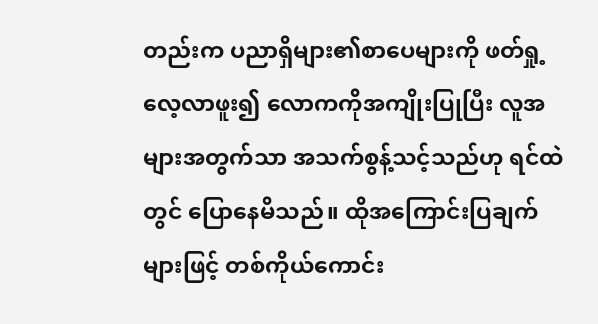တည်းက ပညာရှိများ၏စာပေများကို ဖတ်ရှု့လေ့လာဖူး၍ လောကကိုအကျိုးပြုပြီး လူအများအတွက်သာ အသက်စွန့်သင့်သည်ဟု ရင်ထဲတွင် ပြောနေမိသည်။ ထိုအကြောင်းပြချက်များဖြင့် တစ်ကိုယ်ကောင်း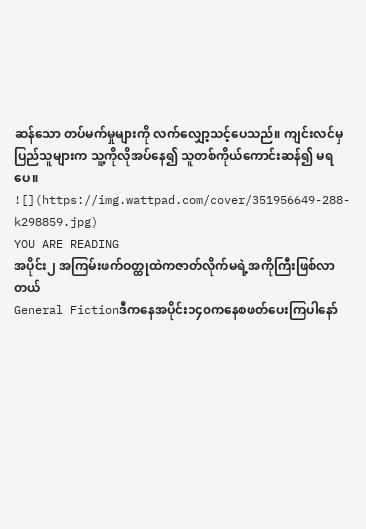ဆန်သော တပ်မက်မှုများကို လက်လျှော့သင့်ပေသည်။ ကျင်းလင်မှ ပြည်သူများက သူ့ကိုလိုအပ်နေ၍ သူတစ်ကိုယ်ကောင်းဆန်၍ မရပေ။
![](https://img.wattpad.com/cover/351956649-288-k298859.jpg)
YOU ARE READING
အပိုင်း၂ အကြမ်းဖက်ဝတ္ထုထဲကဇာတ်လိုက်မရဲ့အကိုကြီးဖြစ်လာတယ်
General Fictionဒီကနေအပိုင်း၁၄၀ကနေစဖတ်ပေးကြပါနော်